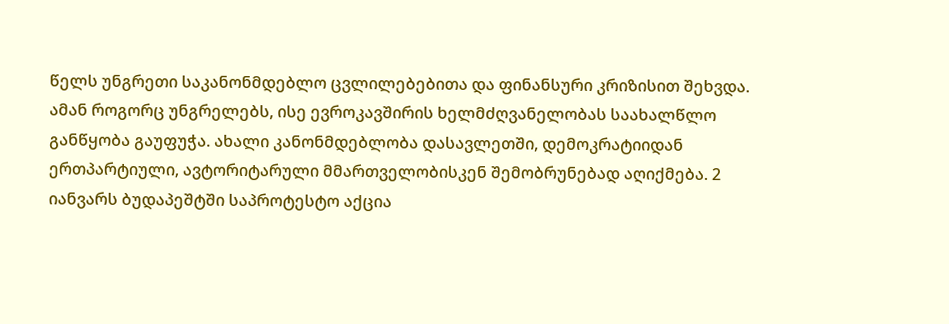წელს უნგრეთი საკანონმდებლო ცვლილებებითა და ფინანსური კრიზისით შეხვდა. ამან როგორც უნგრელებს, ისე ევროკავშირის ხელმძღვანელობას საახალწლო განწყობა გაუფუჭა. ახალი კანონმდებლობა დასავლეთში, დემოკრატიიდან ერთპარტიული, ავტორიტარული მმართველობისკენ შემობრუნებად აღიქმება. 2 იანვარს ბუდაპეშტში საპროტესტო აქცია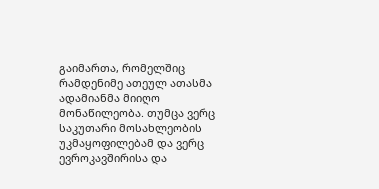გაიმართა, რომელშიც რამდენიმე ათეულ ათასმა ადამიანმა მიიღო მონაწილეობა. თუმცა ვერც საკუთარი მოსახლეობის უკმაყოფილებამ და ვერც ევროკავშირისა და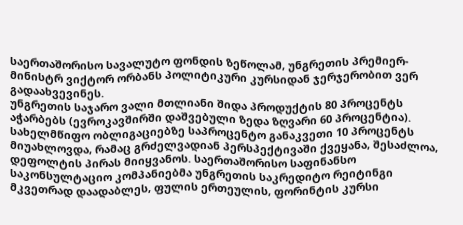საერთაშორისო სავალუტო ფონდის ზეწოლამ, უნგრეთის პრემიერ-მინისტრ ვიქტორ ორბანს პოლიტიკური კურსიდან ჯერჯერობით ვერ გადაახვევინეს.
უნგრეთის საჯარო ვალი მთლიანი შიდა პროდუქტის 80 პროცენტს აჭარბებს (ევროკავშირში დაშვებული ზედა ზღვარი 60 პროცენტია). სახელმწიფო ობლიგაციებზე საპროცენტო განაკვეთი 10 პროცენტს მიუახლოვდა, რამაც გრძელვადიან პერსპექტივაში ქვეყანა, შესაძლოა, დეფოლტის პირას მიიყვანოს. საერთაშორისო საფინანსო საკონსულტაციო კომპანიებმა უნგრეთის საკრედიტო რეიტინგი მკვეთრად დაადაბლეს, ფულის ერთეულის, ფორინტის კურსი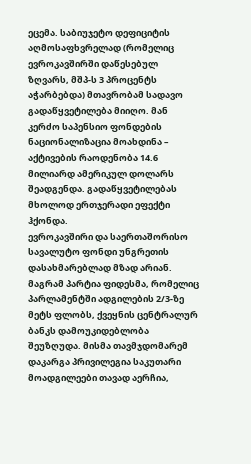ეცემა. საბიუჯეტო დეფიციტის აღმოსაფხვრელად (რომელიც ევროკავშირში დაწესებულ ზღვარს, მშპ-ს 3 პროცენტს აჭარბებდა) მთავრობამ სადავო გადაწყვეტილება მიიღო. მან კერძო საპენსიო ფონდების ნაციონალიზაცია მოახდინა – აქტივების რაოდენობა 14.6 მილიარდ ამერიკულ დოლარს შეადგენდა. გადაწყვეტილებას მხოლოდ ერთჯერადი ეფექტი ჰქონდა.
ევროკავშირი და საერთაშორისო სავალუტო ფონდი უნგრეთის დასახმარებლად მზად არიან. მაგრამ პარტია ფიდესმა, რომელიც პარლამენტში ადგილების 2/3-ზე მეტს ფლობს, ქვეყნის ცენტრალურ ბანკს დამოუკიდებლობა შეუზღუდა. მისმა თავმჯდომარემ დაკარგა პრივილეგია საკუთარი მოადგილეები თავად აერჩია,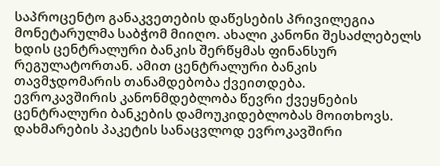საპროცენტო განაკვეთების დაწესების პრივილეგია მონეტარულმა საბჭომ მიიღო. ახალი კანონი შესაძლებელს ხდის ცენტრალური ბანკის შერწყმას ფინანსურ რეგულატორთან. ამით ცენტრალური ბანკის თავმჯდომარის თანამდებობა ქვეითდება.
ევროკავშირის კანონმდებლობა წევრი ქვეყნების ცენტრალური ბანკების დამოუკიდებლობას მოითხოვს. დახმარების პაკეტის სანაცვლოდ ევროკავშირი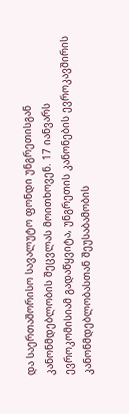და საერთაშორისო სავალუტო ფონდი უნგრეთისგან კანონმდებლობის შეცვლას მოითხოვენ. 17 იანვარს ევროკომისიამ გადაწყვიტა, უნგრეთის კანონების ევროკავშირის კანონმდებლობასთან შეუსაბამობის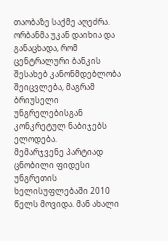თაობაზე საქმე აღეძრა. ორბანმა უკან დაიხია და განაცხადა, რომ ცენტრალური ბანკის შესახებ კანონმდებლობა შეიცვლება, მაგრამ ბრიუსელი უნგრელებისგან კონკრეტულ ნაბიჯებს ელოდება.
მემარჯვენე პარტიად ცნობილი ფიდესი უნგრეთის ხელისუფლებაში 2010 წელს მოვიდა. მან ახალი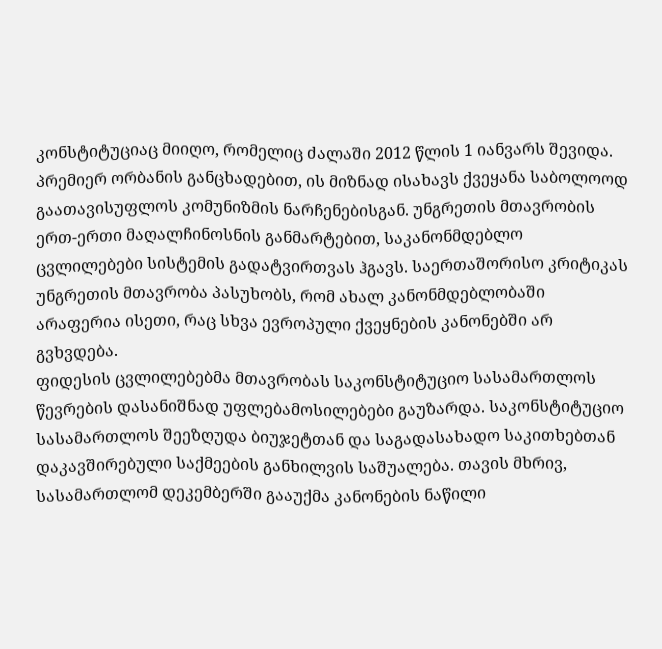კონსტიტუციაც მიიღო, რომელიც ძალაში 2012 წლის 1 იანვარს შევიდა. პრემიერ ორბანის განცხადებით, ის მიზნად ისახავს ქვეყანა საბოლოოდ გაათავისუფლოს კომუნიზმის ნარჩენებისგან. უნგრეთის მთავრობის ერთ-ერთი მაღალჩინოსნის განმარტებით, საკანონმდებლო ცვლილებები სისტემის გადატვირთვას ჰგავს. საერთაშორისო კრიტიკას უნგრეთის მთავრობა პასუხობს, რომ ახალ კანონმდებლობაში არაფერია ისეთი, რაც სხვა ევროპული ქვეყნების კანონებში არ გვხვდება.
ფიდესის ცვლილებებმა მთავრობას საკონსტიტუციო სასამართლოს წევრების დასანიშნად უფლებამოსილებები გაუზარდა. საკონსტიტუციო სასამართლოს შეეზღუდა ბიუჯეტთან და საგადასახადო საკითხებთან დაკავშირებული საქმეების განხილვის საშუალება. თავის მხრივ, სასამართლომ დეკემბერში გააუქმა კანონების ნაწილი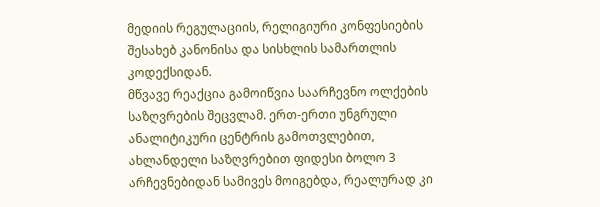მედიის რეგულაციის, რელიგიური კონფესიების შესახებ კანონისა და სისხლის სამართლის კოდექსიდან.
მწვავე რეაქცია გამოიწვია საარჩევნო ოლქების საზღვრების შეცვლამ. ერთ-ერთი უნგრული ანალიტიკური ცენტრის გამოთვლებით, ახლანდელი საზღვრებით ფიდესი ბოლო 3 არჩევნებიდან სამივეს მოიგებდა, რეალურად კი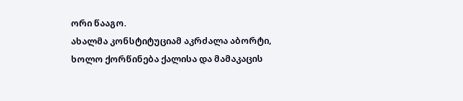ორი წააგო.
ახალმა კონსტიტუციამ აკრძალა აბორტი, ხოლო ქორწინება ქალისა და მამაკაცის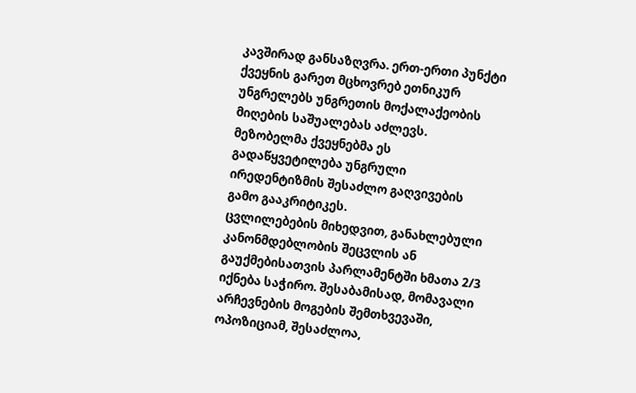კავშირად განსაზღვრა. ერთ-ერთი პუნქტი ქვეყნის გარეთ მცხოვრებ ეთნიკურ უნგრელებს უნგრეთის მოქალაქეობის მიღების საშუალებას აძლევს. მეზობელმა ქვეყნებმა ეს გადაწყვეტილება უნგრული ირედენტიზმის შესაძლო გაღვივების გამო გააკრიტიკეს.
ცვლილებების მიხედვით, განახლებული კანონმდებლობის შეცვლის ან გაუქმებისათვის პარლამენტში ხმათა 2/3 იქნება საჭირო. შესაბამისად, მომავალი არჩევნების მოგების შემთხვევაში, ოპოზიციამ, შესაძლოა,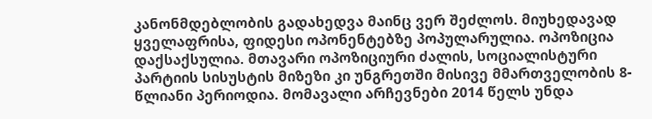კანონმდებლობის გადახედვა მაინც ვერ შეძლოს. მიუხედავად ყველაფრისა, ფიდესი ოპონენტებზე პოპულარულია. ოპოზიცია დაქსაქსულია. მთავარი ოპოზიციური ძალის, სოციალისტური პარტიის სისუსტის მიზეზი კი უნგრეთში მისივე მმართველობის 8-წლიანი პერიოდია. მომავალი არჩევნები 2014 წელს უნდა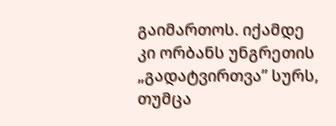გაიმართოს. იქამდე კი ორბანს უნგრეთის „გადატვირთვა” სურს, თუმცა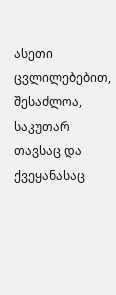ასეთი ცვლილებებით, შესაძლოა, საკუთარ თავსაც და ქვეყანასაც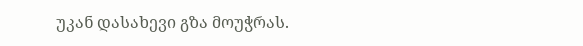უკან დასახევი გზა მოუჭრას.